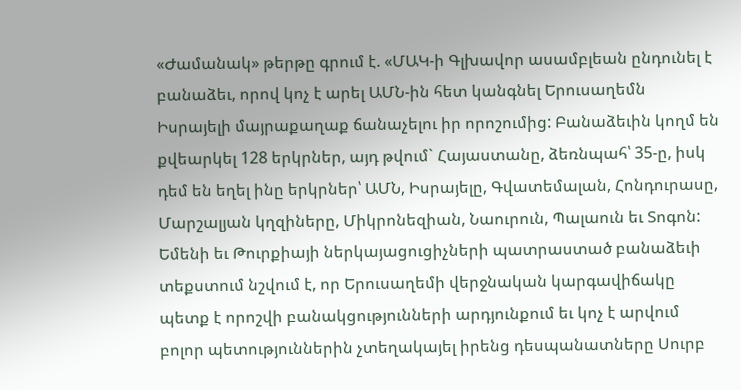«Ժամանակ» թերթը գրում է. «ՄԱԿ-ի Գլխավոր ասամբլեան ընդունել է բանաձեւ, որով կոչ է արել ԱՄՆ-ին հետ կանգնել Երուսաղեմն Իսրայելի մայրաքաղաք ճանաչելու իր որոշումից: Բանաձեւին կողմ են քվեարկել 128 երկրներ, այդ թվում` Հայաստանը, ձեռնպահ՝ 35-ը, իսկ դեմ են եղել ինը երկրներ՝ ԱՄՆ, Իսրայելը, Գվատեմալան, Հոնդուրասը, Մարշալյան կղզիները, Միկրոնեզիան, Նաուրուն, Պալաուն եւ Տոգոն:
Եմենի եւ Թուրքիայի ներկայացուցիչների պատրաստած բանաձեւի տեքստում նշվում է, որ Երուսաղեմի վերջնական կարգավիճակը պետք է որոշվի բանակցությունների արդյունքում եւ կոչ է արվում բոլոր պետություններին չտեղակայել իրենց դեսպանատները Սուրբ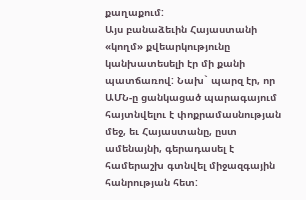քաղաքում:
Այս բանաձեւին Հայաստանի «կողմ» քվեարկությունը կանխատեսելի էր մի քանի պատճառով: Նախ` պարզ էր, որ ԱՄՆ-ը ցանկացած պարագայում հայտնվելու է փոքրամասնության մեջ, եւ Հայաստանը, ըստ ամենայնի, գերադասել է համերաշխ գտնվել միջազգային հանրության հետ: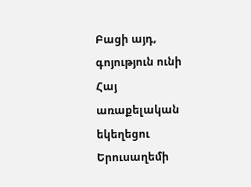Բացի այդ, գոյություն ունի Հայ առաքելական եկեղեցու Երուսաղեմի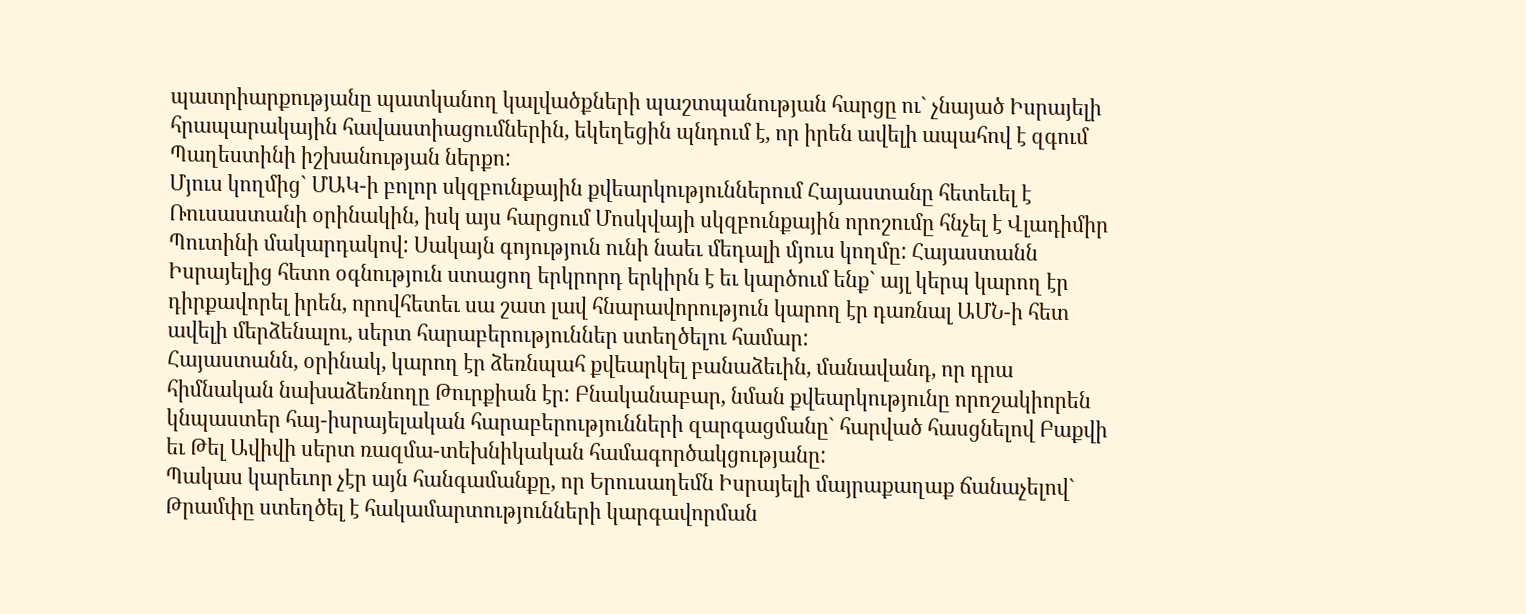պատրիարքությանը պատկանող կալվածքների պաշտպանության հարցը ու` չնայած Իսրայելի հրապարակային հավաստիացումներին, եկեղեցին պնդում է, որ իրեն ավելի ապահով է զգում Պաղեստինի իշխանության ներքո:
Մյուս կողմից` ՄԱԿ-ի բոլոր սկզբունքային քվեարկություններում Հայաստանը հետեւել է Ռուսաստանի օրինակին, իսկ այս հարցում Մոսկվայի սկզբունքային որոշումը հնչել է Վլադիմիր Պուտինի մակարդակով: Սակայն գոյություն ունի նաեւ մեդալի մյուս կողմը: Հայաստանն Իսրայելից հետո օգնություն ստացող երկրորդ երկիրն է եւ կարծում ենք` այլ կերպ կարող էր դիրքավորել իրեն, որովհետեւ սա շատ լավ հնարավորություն կարող էր դառնալ ԱՄՆ-ի հետ ավելի մերձենալու, սերտ հարաբերություններ ստեղծելու համար:
Հայաստանն, օրինակ, կարող էր ձեռնպահ քվեարկել բանաձեւին, մանավանդ, որ դրա հիմնական նախաձեռնողը Թուրքիան էր: Բնականաբար, նման քվեարկությունը որոշակիորեն կնպաստեր հայ-իսրայելական հարաբերությունների զարգացմանը` հարված հասցնելով Բաքվի եւ Թել Ավիվի սերտ ռազմա-տեխնիկական համագործակցությանը:
Պակաս կարեւոր չէր այն հանգամանքը, որ Երուսաղեմն Իսրայելի մայրաքաղաք ճանաչելով` Թրամփը ստեղծել է հակամարտությունների կարգավորման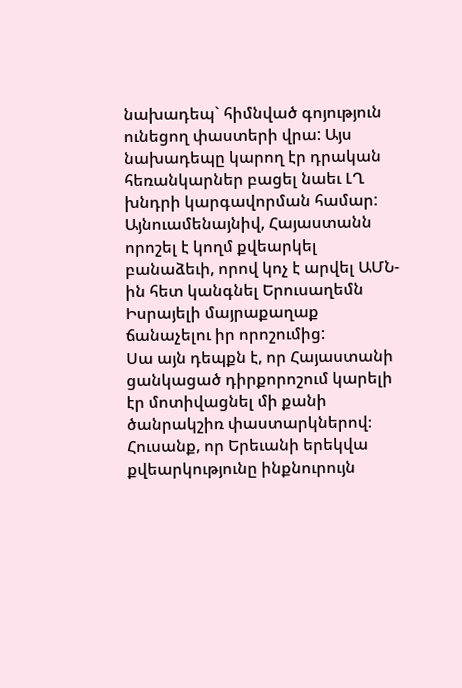նախադեպ` հիմնված գոյություն ունեցող փաստերի վրա: Այս նախադեպը կարող էր դրական հեռանկարներ բացել նաեւ ԼՂ խնդրի կարգավորման համար: Այնուամենայնիվ, Հայաստանն որոշել է կողմ քվեարկել բանաձեւի, որով կոչ է արվել ԱՄՆ-ին հետ կանգնել Երուսաղեմն Իսրայելի մայրաքաղաք ճանաչելու իր որոշումից:
Սա այն դեպքն է, որ Հայաստանի ցանկացած դիրքորոշում կարելի էր մոտիվացնել մի քանի ծանրակշիռ փաստարկներով։ Հուսանք, որ Երեւանի երեկվա քվեարկությունը ինքնուրույն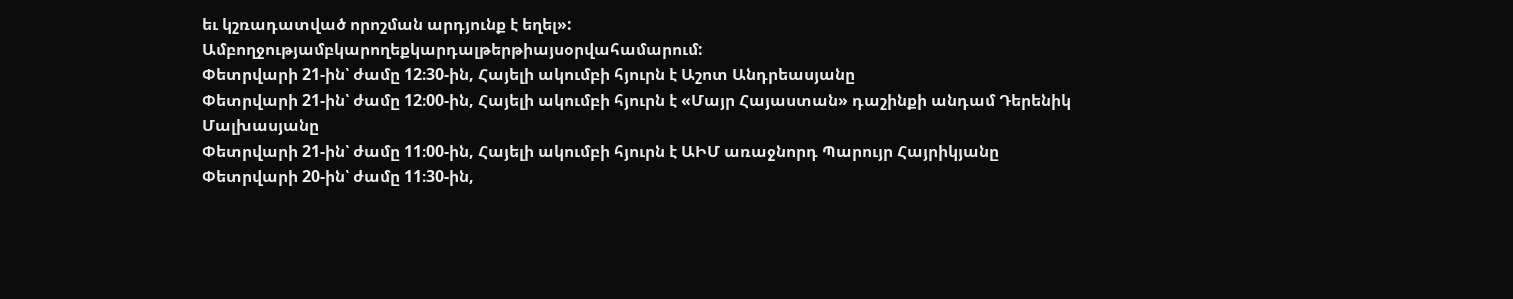եւ կշռադատված որոշման արդյունք է եղել»:
Ամբողջությամբկարողեքկարդալթերթիայսօրվահամարում:
Փետրվարի 21-ին՝ ժամը 12։30-ին, Հայելի ակումբի հյուրն է Աշոտ Անդրեասյանը
Փետրվարի 21-ին՝ ժամը 12։00-ին, Հայելի ակումբի հյուրն է «Մայր Հայաստան» դաշինքի անդամ Դերենիկ Մալխասյանը
Փետրվարի 21-ին՝ ժամը 11։00-ին, Հայելի ակումբի հյուրն է ԱԻՄ առաջնորդ Պարույր Հայրիկյանը
Փետրվարի 20-ին՝ ժամը 11։30-ին,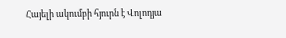Հայելի ակումբի հյուրն է Վոլոդյա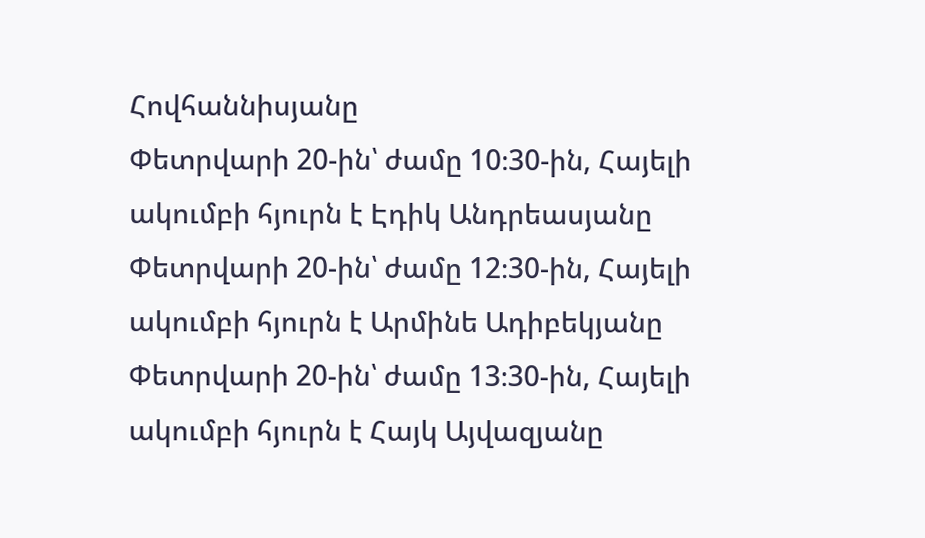Հովհաննիսյանը
Փետրվարի 20-ին՝ ժամը 10։30-ին, Հայելի ակումբի հյուրն է Էդիկ Անդրեասյանը
Փետրվարի 20-ին՝ ժամը 12։30-ին, Հայելի ակումբի հյուրն է Արմինե Ադիբեկյանը
Փետրվարի 20-ին՝ ժամը 13։30-ին, Հայելի ակումբի հյուրն է Հայկ Այվազյանը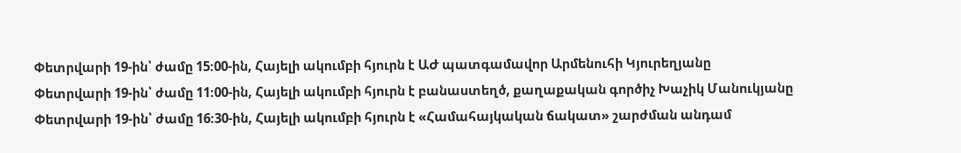Փետրվարի 19-ին՝ ժամը 15։00-ին, Հայելի ակումբի հյուրն է ԱԺ պատգամավոր Արմենուհի Կյուրեղյանը
Փետրվարի 19-ին՝ ժամը 11։00-ին, Հայելի ակումբի հյուրն է բանաստեղծ, քաղաքական գործիչ Խաչիկ Մանուկյանը
Փետրվարի 19-ին՝ ժամը 16։30-ին, Հայելի ակումբի հյուրն է «Համահայկական ճակատ» շարժման անդամ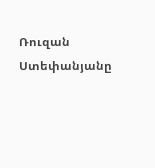Ռուզան Ստեփանյանը